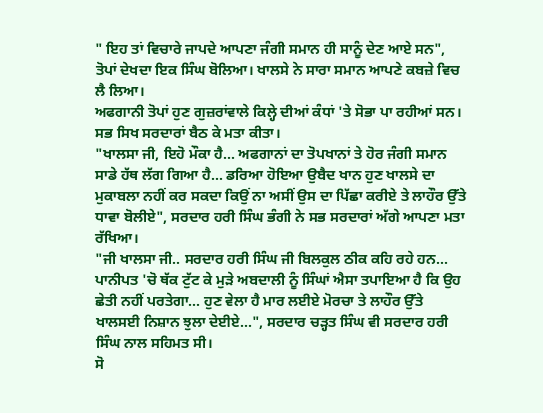" ਇਹ ਤਾਂ ਵਿਚਾਰੇ ਜਾਪਦੇ ਆਪਣਾ ਜੰਗੀ ਸਮਾਨ ਹੀ ਸਾਨੂੰ ਦੇਣ ਆਏ ਸਨ", ਤੋਪਾਂ ਦੇਖਦਾ ਇਕ ਸਿੰਘ ਬੋਲਿਆ। ਖਾਲਸੇ ਨੇ ਸਾਰਾ ਸਮਾਨ ਆਪਣੇ ਕਬਜ਼ੇ ਵਿਚ ਲੈ ਲਿਆ।
ਅਫਗਾਨੀ ਤੋਪਾਂ ਹੁਣ ਗੁਜ਼ਰਾਂਵਾਲੇ ਕਿਲ੍ਹੇ ਦੀਆਂ ਕੰਧਾਂ 'ਤੇ ਸੋਭਾ ਪਾ ਰਹੀਆਂ ਸਨ।
ਸਭ ਸਿਖ ਸਰਦਾਰਾਂ ਬੈਠ ਕੇ ਮਤਾ ਕੀਤਾ।
"ਖਾਲਸਾ ਜੀ, ਇਹੋ ਮੌਕਾ ਹੈ... ਅਫਗਾਨਾਂ ਦਾ ਤੋਪਖਾਨਾਂ ਤੇ ਹੋਰ ਜੰਗੀ ਸਮਾਨ ਸਾਡੇ ਹੱਥ ਲੱਗ ਗਿਆ ਹੈ... ਡਰਿਆ ਹੋਇਆ ਉਬੈਦ ਖਾਨ ਹੁਣ ਖਾਲਸੇ ਦਾ ਮੁਕਾਬਲਾ ਨਹੀਂ ਕਰ ਸਕਦਾ ਕਿਉਂ ਨਾ ਅਸੀਂ ਉਸ ਦਾ ਪਿੱਛਾ ਕਰੀਏ ਤੇ ਲਾਹੌਰ ਉੱਤੇ ਧਾਵਾ ਬੋਲੀਏ", ਸਰਦਾਰ ਹਰੀ ਸਿੰਘ ਭੰਗੀ ਨੇ ਸਭ ਸਰਦਾਰਾਂ ਅੱਗੇ ਆਪਣਾ ਮਤਾ ਰੱਖਿਆ।
"ਜੀ ਖਾਲਸਾ ਜੀ.. ਸਰਦਾਰ ਹਰੀ ਸਿੰਘ ਜੀ ਬਿਲਕੁਲ ਠੀਕ ਕਹਿ ਰਹੇ ਹਨ... ਪਾਨੀਪਤ 'ਚੋ ਥੱਕ ਟੁੱਟ ਕੇ ਮੁੜੇ ਅਬਦਾਲੀ ਨੂੰ ਸਿੰਘਾਂ ਐਸਾ ਤਪਾਇਆ ਹੈ ਕਿ ਉਹ ਛੇਤੀ ਨਹੀਂ ਪਰਤੇਗਾ... ਹੁਣ ਵੇਲਾ ਹੈ ਮਾਰ ਲਈਏ ਮੋਰਚਾ ਤੇ ਲਾਹੌਰ ਉੱਤੇ ਖਾਲਸਈ ਨਿਸ਼ਾਨ ਝੁਲਾ ਦੇਈਏ...", ਸਰਦਾਰ ਚੜ੍ਹਤ ਸਿੰਘ ਵੀ ਸਰਦਾਰ ਹਰੀ ਸਿੰਘ ਨਾਲ ਸਹਿਮਤ ਸੀ।
ਸੋ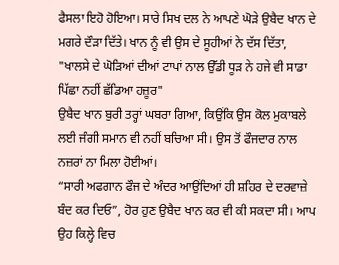ਫੈਸਲਾ ਇਹੋ ਹੋਇਆ। ਸਾਰੇ ਸਿਖ ਦਲ ਨੇ ਆਪਣੇ ਘੋੜੇ ਉਬੈਦ ਖਾਨ ਦੇ ਮਗਰੇ ਦੌੜਾ ਦਿੱਤੇ। ਖਾਨ ਨੂੰ ਵੀ ਉਸ ਦੇ ਸੂਹੀਆਂ ਨੇ ਦੱਸ ਦਿੱਤਾ,
"ਖਾਲਸੇ ਦੇ ਘੋੜਿਆਂ ਦੀਆਂ ਟਾਪਾਂ ਨਾਲ ਉੱਡੀ ਧੂੜ ਨੇ ਹਜੇ ਵੀ ਸਾਡਾ ਪਿੱਛਾ ਨਹੀਂ ਛੱਡਿਆ ਹਜ਼ੂਰ"
ਉਬੈਦ ਖਾਨ ਬੁਰੀ ਤਰ੍ਹਾਂ ਘਬਰਾ ਗਿਆ, ਕਿਉਂਕਿ ਉਸ ਕੋਲ ਮੁਕਾਬਲੇ ਲਈ ਜੰਗੀ ਸਮਾਨ ਵੀ ਨਹੀਂ ਬਚਿਆ ਸੀ। ਉਸ ਤੋਂ ਫੌਜਦਾਰ ਨਾਲ ਨਜ਼ਰਾਂ ਨਾ ਮਿਲਾ ਹੋਈਆਂ।
“ਸਾਰੀ ਅਫਗਾਨ ਫੌਜ ਦੇ ਅੰਦਰ ਆਉਂਦਿਆਂ ਹੀ ਸ਼ਹਿਰ ਦੇ ਦਰਵਾਜ਼ੇ ਬੰਦ ਕਰ ਦਿਓ”, ਹੋਰ ਹੁਣ ਉਬੈਦ ਖਾਨ ਕਰ ਵੀ ਕੀ ਸਕਦਾ ਸੀ। ਆਪ ਉਹ ਕਿਲ੍ਹੇ ਵਿਚ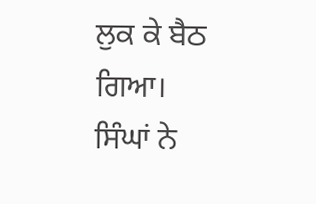ਲੁਕ ਕੇ ਬੈਠ ਗਿਆ।
ਸਿੰਘਾਂ ਨੇ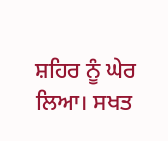ਸ਼ਹਿਰ ਨੂੰ ਘੇਰ ਲਿਆ। ਸਖਤ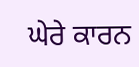ਘੇਰੇ ਕਾਰਨ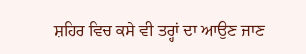ਸ਼ਹਿਰ ਵਿਚ ਕਸੇ ਵੀ ਤਰ੍ਹਾਂ ਦਾ ਆਉਣ ਜਾਣ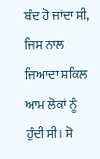ਬੰਦ ਹੋ ਜਾਂਦਾ ਸੀ, ਜਿਸ ਨਾਲ ਜਿਆਦਾ ਸ਼ਕਿਲ ਆਮ ਲੋਕਾਂ ਨੂੰ ਹੁੰਦੀ ਸੀ। ਸੋ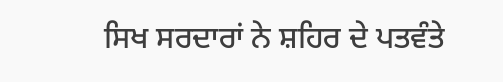ਸਿਖ ਸਰਦਾਰਾਂ ਨੇ ਸ਼ਹਿਰ ਦੇ ਪਤਵੰਤੇ